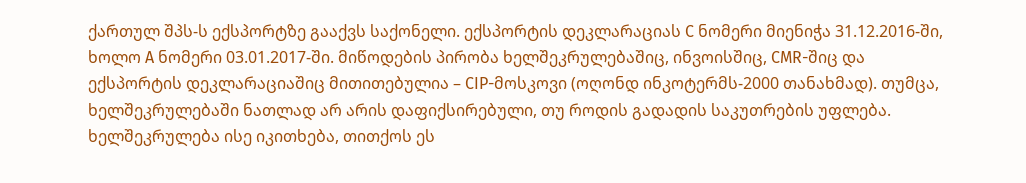ქართულ შპს-ს ექსპორტზე გააქვს საქონელი. ექსპორტის დეკლარაციას C ნომერი მიენიჭა 31.12.2016-ში, ხოლო A ნომერი 03.01.2017-ში. მიწოდების პირობა ხელშეკრულებაშიც, ინვოისშიც, CMR-შიც და ექსპორტის დეკლარაციაშიც მითითებულია – CIP-მოსკოვი (ოღონდ ინკოტერმს-2000 თანახმად). თუმცა, ხელშეკრულებაში ნათლად არ არის დაფიქსირებული, თუ როდის გადადის საკუთრების უფლება. ხელშეკრულება ისე იკითხება, თითქოს ეს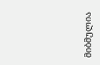მიბმულია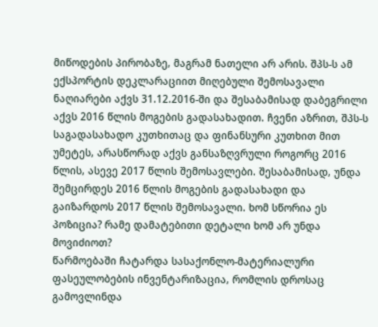მიწოდების პირობაზე, მაგრამ ნათელი არ არის. შპს-ს ამ ექსპორტის დეკლარაციით მიღებული შემოსავალი ნაღიარები აქვს 31.12.2016-ში და შესაბამისად დაბეგრილი აქვს 2016 წლის მოგების გადასახადით. ჩვენი აზრით, შპს-ს საგადასახადო კუთხითაც და ფინანსური კუთხით მით უმეტეს, არასწორად აქვს განსაზღვრული როგორც 2016 წლის, ასევე 2017 წლის შემოსავლები. შესაბამისად, უნდა შემცირდეს 2016 წლის მოგების გადასახადი და გაიზარდოს 2017 წლის შემოსავალი. ხომ სწორია ეს პოზიცია? რამე დამატებითი დეტალი ხომ არ უნდა მოვიძიოთ?
წარმოებაში ჩატარდა სასაქონლო-მატერიალური ფასეულობების ინვენტარიზაცია, რომლის დროსაც გამოვლინდა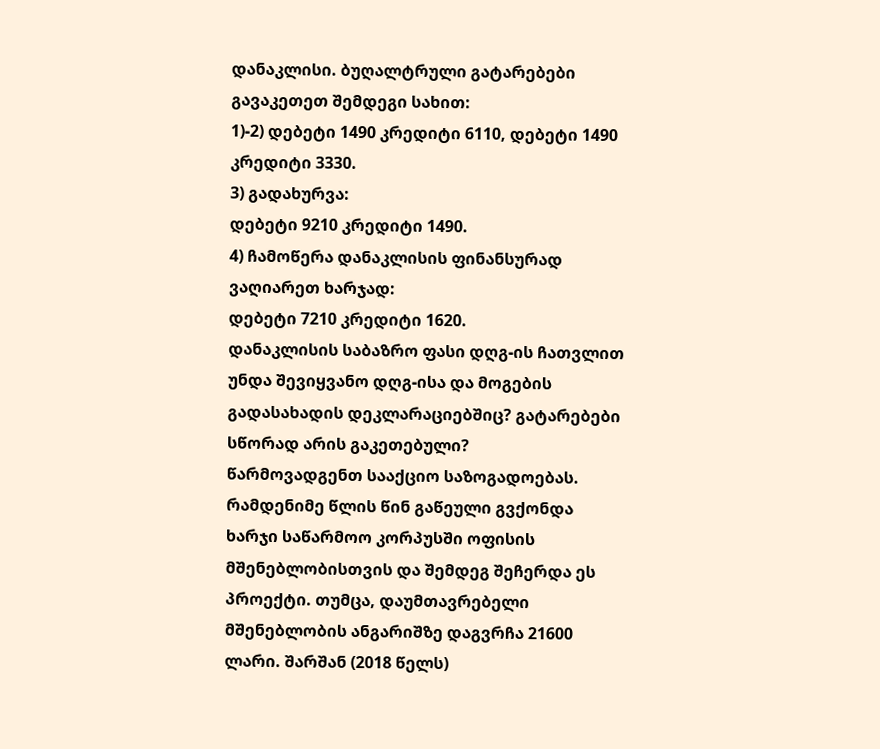დანაკლისი. ბუღალტრული გატარებები გავაკეთეთ შემდეგი სახით:
1)-2) დებეტი 1490 კრედიტი 6110, დებეტი 1490 კრედიტი 3330.
3) გადახურვა:
დებეტი 9210 კრედიტი 1490.
4) ჩამოწერა დანაკლისის ფინანსურად ვაღიარეთ ხარჯად:
დებეტი 7210 კრედიტი 1620.
დანაკლისის საბაზრო ფასი დღგ-ის ჩათვლით უნდა შევიყვანო დღგ-ისა და მოგების გადასახადის დეკლარაციებშიც? გატარებები სწორად არის გაკეთებული?
წარმოვადგენთ სააქციო საზოგადოებას. რამდენიმე წლის წინ გაწეული გვქონდა ხარჯი საწარმოო კორპუსში ოფისის მშენებლობისთვის და შემდეგ შეჩერდა ეს პროექტი. თუმცა, დაუმთავრებელი მშენებლობის ანგარიშზე დაგვრჩა 21600 ლარი. შარშან (2018 წელს)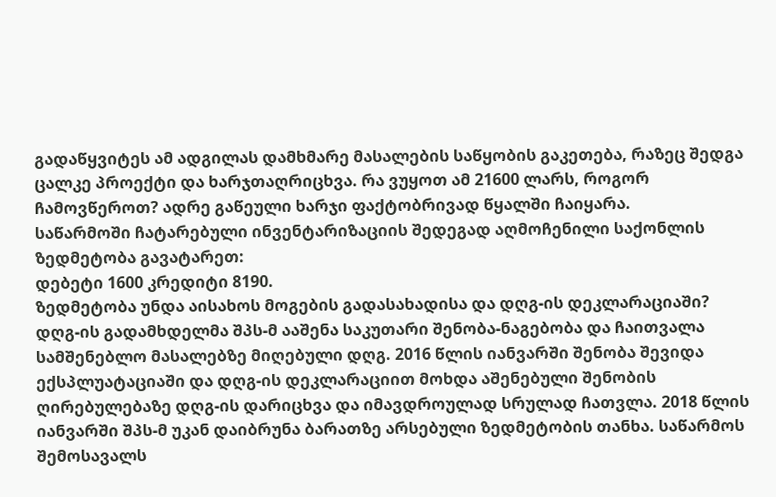გადაწყვიტეს ამ ადგილას დამხმარე მასალების საწყობის გაკეთება, რაზეც შედგა ცალკე პროექტი და ხარჯთაღრიცხვა. რა ვუყოთ ამ 21600 ლარს, როგორ ჩამოვწეროთ? ადრე გაწეული ხარჯი ფაქტობრივად წყალში ჩაიყარა.
საწარმოში ჩატარებული ინვენტარიზაციის შედეგად აღმოჩენილი საქონლის ზედმეტობა გავატარეთ:
დებეტი 1600 კრედიტი 8190.
ზედმეტობა უნდა აისახოს მოგების გადასახადისა და დღგ-ის დეკლარაციაში?
დღგ-ის გადამხდელმა შპს-მ ააშენა საკუთარი შენობა-ნაგებობა და ჩაითვალა სამშენებლო მასალებზე მიღებული დღგ. 2016 წლის იანვარში შენობა შევიდა ექსპლუატაციაში და დღგ-ის დეკლარაციით მოხდა აშენებული შენობის ღირებულებაზე დღგ-ის დარიცხვა და იმავდროულად სრულად ჩათვლა. 2018 წლის იანვარში შპს-მ უკან დაიბრუნა ბარათზე არსებული ზედმეტობის თანხა. საწარმოს შემოსავალს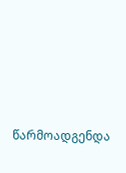წარმოადგენდა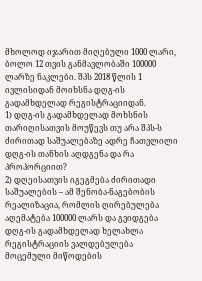მხოლოდ იჯარით მიღებული 1000 ლარი, ბოლო 12 თვის განმავლობაში 100000 ლარზე ნაკლები. შპს 2018 წლის 1 ივლისიდან მოიხსნა დღგ-ის გადამხდელად რეგისტრაციიდან.
1) დღგ-ის გადამხდელად მოხსნის თარიღისათვის მოუწევს თუ არა შპს-ს ძირითად საშუალებაზე ადრე ჩათვლილი დღგ-ის თანხის აღდგენა და რა პროპორციით?
2) დღეისათვის იგეგმება ძირითადი საშუალების – ამ შენობა-ნაგებობის რეალიზაცია, რომლის ღირებულება აღემატება 100000 ლარს და გვიდგება დღგ-ის გადამხდელად ხელახლა რეგისტრაციის ვალდებულება მოცემული მიწოდების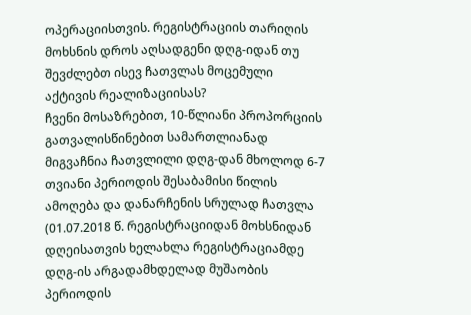ოპერაციისთვის. რეგისტრაციის თარიღის მოხსნის დროს აღსადგენი დღგ-იდან თუ შევძლებთ ისევ ჩათვლას მოცემული აქტივის რეალიზაციისას?
ჩვენი მოსაზრებით, 10-წლიანი პროპორციის გათვალისწინებით სამართლიანად მიგვაჩნია ჩათვლილი დღგ-დან მხოლოდ 6-7 თვიანი პერიოდის შესაბამისი წილის ამოღება და დანარჩენის სრულად ჩათვლა (01.07.2018 წ. რეგისტრაციიდან მოხსნიდან დღეისათვის ხელახლა რეგისტრაციამდე დღგ-ის არგადამხდელად მუშაობის პერიოდის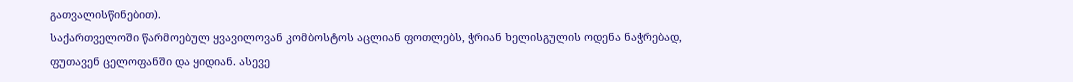გათვალისწინებით).
საქართველოში წარმოებულ ყვავილოვან კომბოსტოს აცლიან ფოთლებს, ჭრიან ხელისგულის ოდენა ნაჭრებად, ფუთავენ ცელოფანში და ყიდიან. ასევე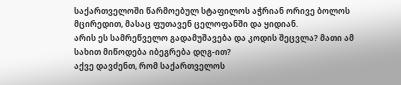საქართველოში წარმოებულ სტაფილოს აჭრიან ორივე ბოლოს მცირედით, მასაც ფუთავენ ცელოფანში და ყიდიან.
არის ეს სამრეწველო გადამუშავება და კოდის შეცვლა? მათი ამ სახით მიწოდება იბეგრება დღგ-ით?
აქვე დავძენთ, რომ საქართველოს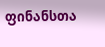ფინანსთა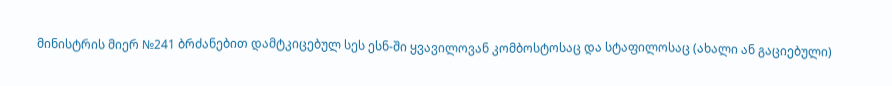მინისტრის მიერ №241 ბრძანებით დამტკიცებულ სეს ესნ-ში ყვავილოვან კომბოსტოსაც და სტაფილოსაც (ახალი ან გაციებული)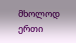მხოლოდ ერთი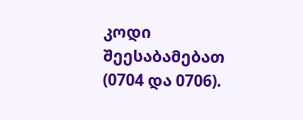კოდი შეესაბამებათ (0704 და 0706).